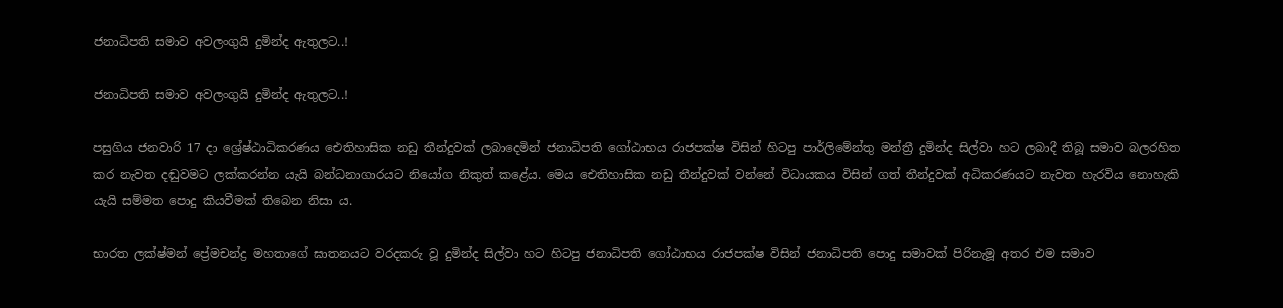ජනාධිපති සමාව අවලංගුයි දුමින්ද ඇතුලට..!

ජනාධිපති සමාව අවලංගුයි දුමින්ද ඇතුලට..!

පසුගිය ජනවාරි 17 දා ශ්‍රේෂ්ඨාධිකරණය ඓතිහාසික නඩු තීන්දුවක් ලබාදෙමින් ජනාධිපති ගෝඨාභය රාජපක්ෂ විසින් හිටපු පාර්ලිමේන්තු මන්ත්‍රී දුමින්ද සිල්වා හට ලබාදී තිබූ සමාව බලරහිත කර නැවත දඬුවමට ලක්කරන්න යැයි බන්ධනාගාරයට නියෝග නිකුත් කළේය. මෙය ඓතිහාසික නඩු තීන්දුවක් වන්නේ විධායකය විසින් ගත් තීන්දුවක් අධිකරණයට නැවත හැරවිය නොහැකි යැයි සම්මත පොදු කියවීමක් තිබෙන නිසා ය.

භාරත ලක්ෂ්මන් ප්‍රේමචන්ද්‍ර මහතාගේ ඝාතනයට වරදකරු වූ දුමින්ද සිල්වා හට හිටපු ජනාධිපති ගෝඨාභය රාජපක්ෂ විසින් ජනාධිපති පොදු සමාවක් පිරිනැමූ අතර එම සමාව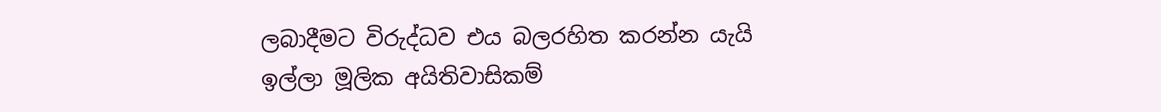ලබාදීමට විරුද්ධව එය බලරහිත කරන්න යැයි ඉල්ලා මූලික අයිතිවාසිකම්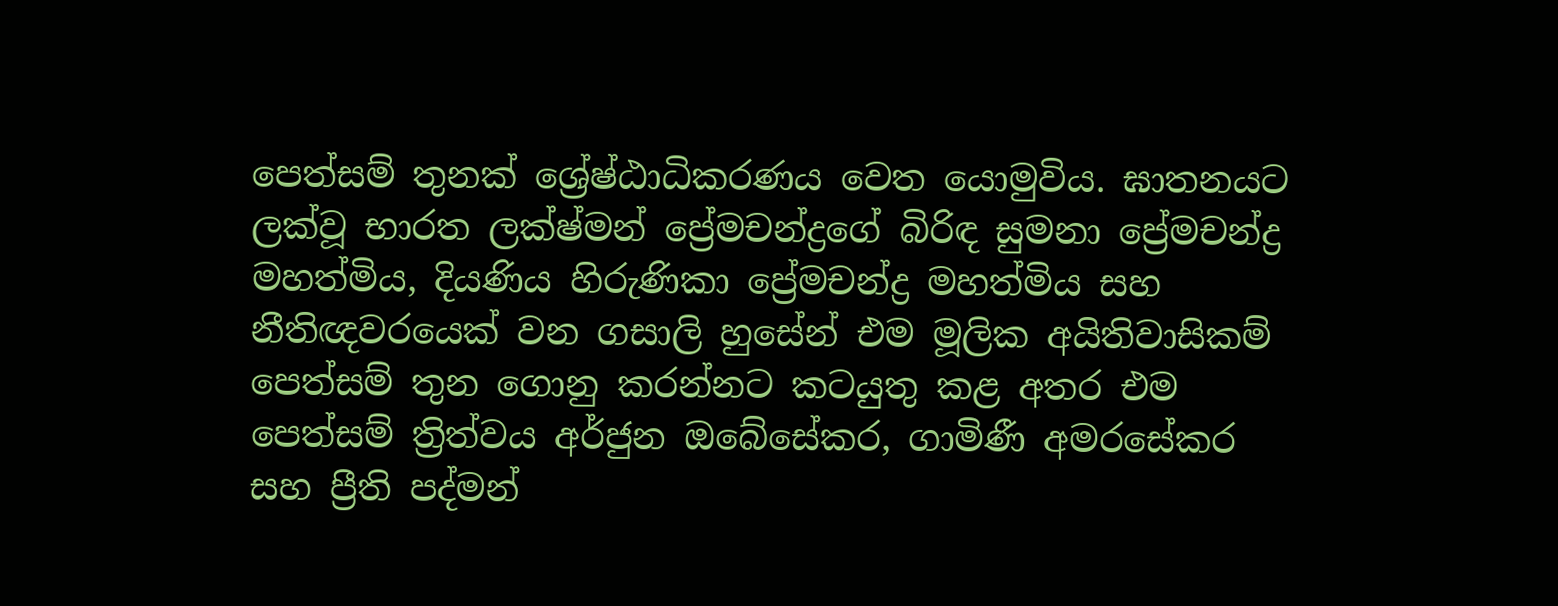පෙත්සම් තුනක් ශ්‍රේෂ්ඨාධිකරණය වෙත යොමුවිය. ඝාතනයට ලක්වූ භාරත ලක්ෂ්මන් ප්‍රේමචන්ද්‍රගේ බිරිඳ සුමනා ප්‍රේමචන්ද්‍ර මහත්මිය, දියණිය හිරුණිකා ප්‍රේමචන්ද්‍ර මහත්මිය සහ නීතිඥවරයෙක් වන ගසාලි හුසේන් එම මූලික අයිතිවාසිකම් පෙත්සම් තුන ගොනු කරන්නට කටයුතු කළ අතර එම පෙත්සම් ත්‍රිත්වය අර්ජුන ඔබේසේකර, ගාමිණී අමරසේකර සහ ප්‍රීති පද්මන්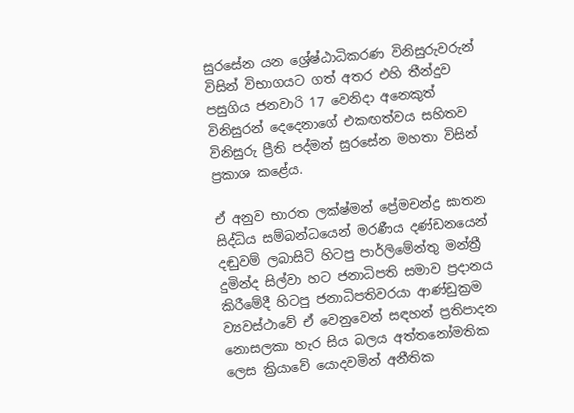සුරසේන යන ශ්‍රේෂ්ඨාධිකරණ විනිසුරුවරුන් විසින් විභාගයට ගත් අතර එහි තීන්දුව පසුගිය ජනවාරි 17 වෙනිදා අනෙකුත් විනිසුරන් දෙදෙනාගේ එකඟත්වය සහිතව විනිසුරු ප්‍රීති පද්මන් සුරසේන මහතා විසින් ප්‍රකාශ කළේය.

ඒ අනුව භාරත ලක්ෂ්මන් ප්‍රේමචන්ද්‍ර ඝාතන සිද්ධිය සම්බන්ධයෙන් මරණීය දණ්ඩනයෙන් දඬුවම් ලබාසිටි හිටපු පාර්ලිමේන්තු මන්ත්‍රී දුමින්ද සිල්වා හට ජනාධිපති සමාව ප්‍රදානය කිරීමේදී හිටපු ජනාධිපතිවරයා ආණ්ඩුක්‍රම ව්‍යවස්ථාවේ ඒ වෙනුවෙන් සඳහන් ප්‍රතිපාදන නොසලකා හැර සිය බලය අත්තනෝමතික ලෙස ක්‍රියාවේ යොදවමින් අනීතික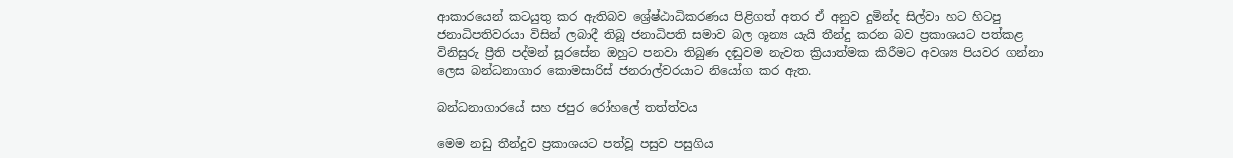ආකාරයෙන් කටයුතු කර ඇතිබව ශ්‍රේෂ්ඨාධිකරණය පිළිගත් අතර ඒ අනුව දුමින්ද සිල්වා හට හිටපු ජනාධිපතිවරයා විසින් ලබාදී තිබූ ජනාධිපති සමාව බල ශූන්‍ය යැයි තීන්දු කරන බව ප්‍රකාශයට පත්කළ විනිසුරු ප්‍රීති පද්මන් සූරසේන ඔහුට පනවා තිබුණ දඬුවම නැවත ක්‍රියාත්මක කිරීමට අවශ්‍ය පියවර ගන්නා ලෙස බන්ධනාගාර කොමසාරිස් ජනරාල්වරයාට නියෝග කර ඇත.

බන්ධනාගාරයේ සහ ජපුර රෝහලේ තත්ත්වය

මෙම නඩු තීන්දුව ප්‍රකාශයට පත්වූ පසුව පසුගිය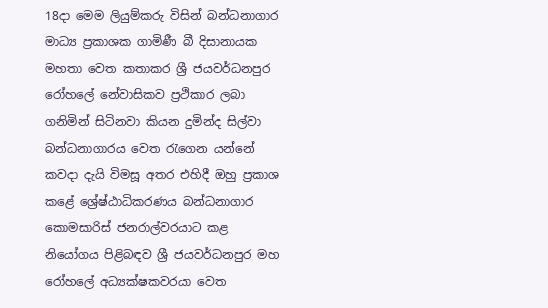18දා මෙම ලියුම්කරු විසින් බන්ධනාගාර මාධ්‍ය ප්‍රකාශක ගාමිණී බී දිසානායක මහතා වෙත කතාකර ශ්‍රී ජයවර්ධනපුර රෝහලේ නේවාසිකව ප්‍රථිකාර ලබා ගනිමින් සිටිනවා කියන දුමින්ද සිල්වා බන්ධනාගාරය වෙත රැගෙන යන්නේ කවදා දැයි විමසූ අතර එහිදී ඔහු ප්‍රකාශ කළේ ශ්‍රේෂ්ඨාධිකරණය බන්ධනාගාර කොමසාරිස් ජනරාල්වරයාට කළ නියෝගය පිළිබඳව ශ්‍රී ජයවර්ධනපුර මහ රෝහලේ අධ්‍යක්ෂකවරයා වෙත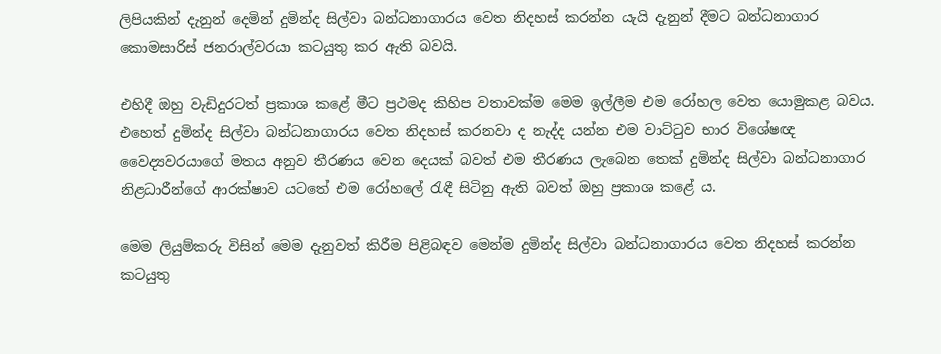ලිපියකින් දැනුන් දෙමින් දුමින්ද සිල්වා බන්ධනාගාරය වෙත නිදහස් කරන්න යැයි දැනුන් දීමට බන්ධනාගාර කොමසාරිස් ජනරාල්වරයා කටයුතු කර ඇති බවයි.

එහිදී ඔහු වැඩිදුරටත් ප්‍රකාශ කළේ මීට ප්‍රථමද කිහිප වතාවක්ම මෙම ඉල්ලීම එම රෝහල වෙත යොමුකළ බවය. එහෙත් දුමින්ද සිල්වා බන්ධනාගාරය වෙත නිදහස් කරනවා ද නැද්ද යන්න එම වාට්ටුව භාර විශේෂඥ වෛද්‍යවරයාගේ මතය අනුව තීරණය වෙන දෙයක් බවත් එම තීරණය ලැබෙන තෙක් දුමින්ද සිල්වා බන්ධනාගාර නිළධාරීන්ගේ ආරක්ෂාව යටතේ එම රෝහලේ රැඳී සිටිනු ඇති බවත් ඔහු ප්‍රකාශ කළේ ය.

මෙම ලියුම්කරු විසින් මෙම දැනුවත් කිරීම පිළිබඳව මෙන්ම දුමින්ද සිල්වා බන්ධනාගාරය වෙත නිදහස් කරන්න කටයුතු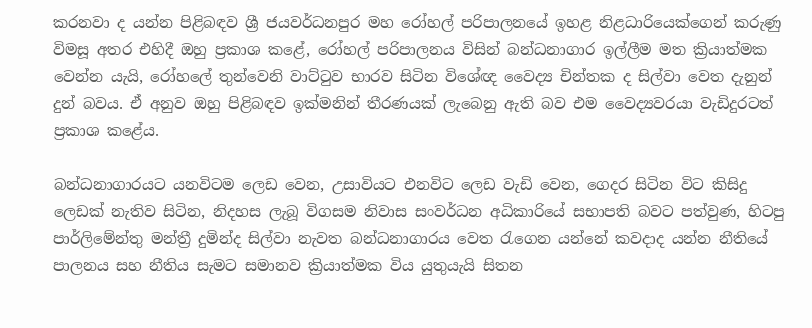කරනවා ද යන්න පිළිබඳව ශ්‍රී ජයවර්ධනපුර මහ රෝහල් පරිපාලනයේ ඉහළ නිළධාරියෙක්ගෙන් කරුණු විමසූ අතර එහිදී ඔහු ප්‍රකාශ කළේ, රෝහල් පරිපාලනය විසින් බන්ධනාගාර ඉල්ලීම මත ක්‍රියාත්මක වෙන්න යැයි, රෝහලේ තුන්වෙනි වාට්ටුව භාරව සිටින විශේඥ වෛද්‍ය චින්තක ද සිල්වා වෙත දැනුන් දුන් බවය. ඒ අනුව ඔහු පිළිබඳව ඉක්මනින් තීරණයක් ලැබෙනු ඇති බව එම වෛද්‍යවරයා වැඩිදුරටත් ප්‍රකාශ කළේය.

බන්ධනාගාරයට යනවිටම ලෙඩ වෙන, උසාවියට එනවිට ලෙඩ වැඩි වෙන, ගෙදර සිටින විට කිසිදු ලෙඩක් නැතිව සිටින, නිදහස ලැබූ විගසම නිවාස සංවර්ධන අධිකාරියේ සභාපති බවට පත්වුණ, හිටපු පාර්ලිමේන්තු මන්ත්‍රී දුමින්ද සිල්වා නැවත බන්ධනාගාරය වෙත රැගෙන යන්නේ කවදාද යන්න නීතියේ පාලනය සහ නීතිය සැමට සමානව ක්‍රියාත්මක විය යුතුයැයි සිතන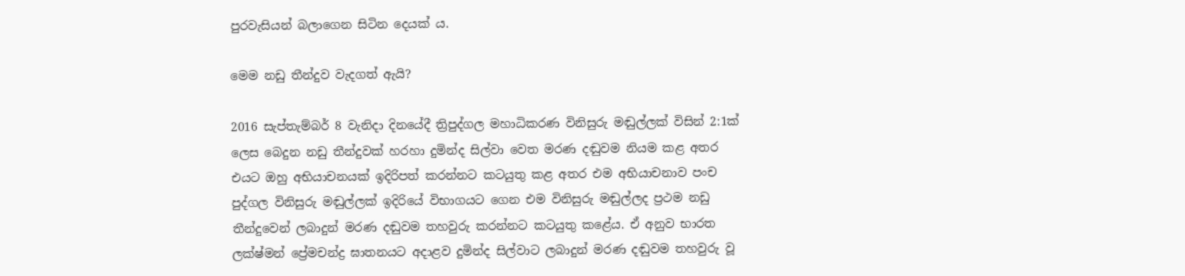පුරවැසියන් බලාගෙන සිටින දෙයක් ය.

මෙම නඩු තීන්දුව වැදගත් ඇයි?

2016 සැප්තැම්බර් 8 වැනිදා දිනයේදී ත්‍රිපුද්ගල මහාධිකරණ විනිසුරු මඬුල්ලක් විසින් 2:1ක් ලෙස බෙදුන නඩු තීන්දුවක් හරහා දුමින්ද සිල්වා වෙත මරණ දඬුවම නියම කළ අතර එයට ඔහු අභියාචනයක් ඉදිරිපත් කරන්නට කටයුතු කළ අතර එම අභියාචනාව පංච පුද්ගල විනිසුරු මඬුල්ලක් ඉදිරියේ විභාගයට ගෙන එම විනිසුරු මඬුල්ලද ප්‍රථම නඩු තීන්දුවෙන් ලබාදුන් මරණ දඬුවම තහවුරු කරන්නට කටයුතු කළේය. ඒ අනුව භාරත ලක්ෂ්මන් ප්‍රේමචන්ද්‍ර ඝාතනයට අදාළව දුමින්ද සිල්වාට ලබාදුන් මරණ දඬුවම තහවුරු වූ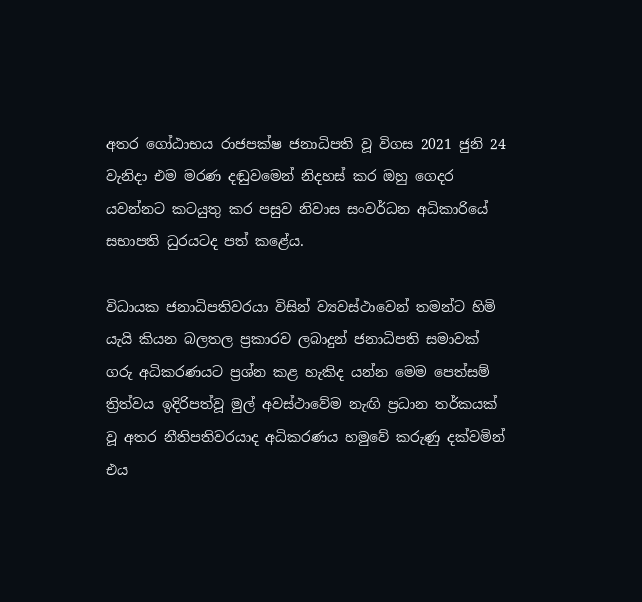අතර ගෝඨාභය රාජපක්ෂ ජනාධිපති වූ විගස 2021 ජුනි 24 වැනිදා එම මරණ දඬුවමෙන් නිදහස් කර ඔහු ගෙදර යවන්නට කටයුතු කර පසුව නිවාස සංවර්ධන අධිකාරියේ සභාපති ධුරයටද පත් කළේය.

විධායක ජනාධිපතිවරයා විසින් ව්‍යවස්ථාවෙන් තමන්ට හිමි යැයි කියන බලතල ප්‍රකාරව ලබාදුන් ජනාධිපති සමාවක් ගරු අධිකරණයට ප්‍රශ්න කළ හැකිද යන්න මෙම පෙත්සම් ත්‍රිත්වය ඉදිරිපත්වූ මුල් අවස්ථාවේම නැඟි ප්‍රධාන තර්කයක් වූ අතර නීතිපතිවරයාද අධිකරණය හමුවේ කරුණු දක්වමින් එය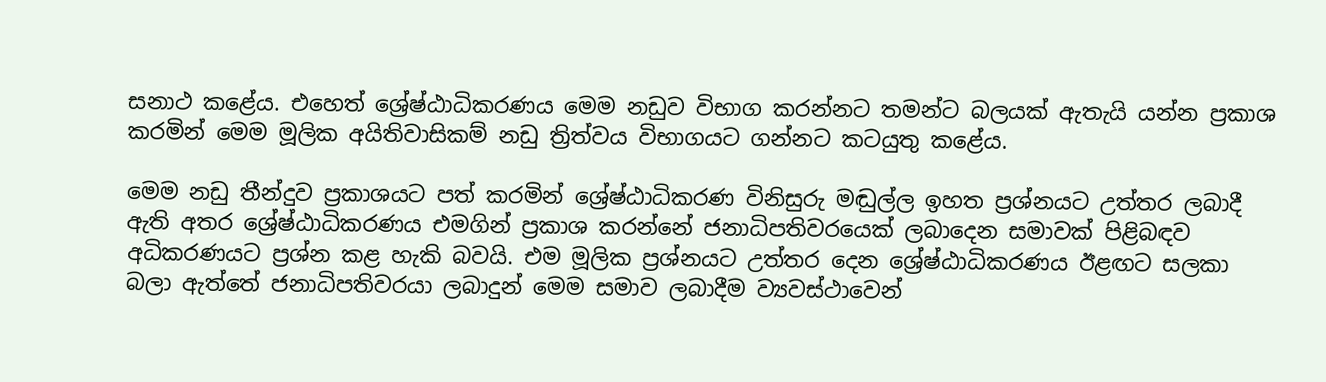සනාථ කළේය. එහෙත් ශ්‍රේෂ්ඨාධිකරණය මෙම නඩුව විභාග කරන්නට තමන්ට බලයක් ඇතැයි යන්න ප්‍රකාශ කරමින් මෙම මූලික අයිතිවාසිකම් නඩු ත්‍රිත්වය විභාගයට ගන්නට කටයුතු කළේය.

මෙම නඩු තීන්දුව ප්‍රකාශයට පත් කරමින් ශ්‍රේෂ්ඨාධිකරණ විනිසුරු මඬුල්ල ඉහත ප්‍රශ්නයට උත්තර ලබාදී ඇති අතර ශ්‍රේෂ්ඨාධිකරණය එමගින් ප්‍රකාශ කරන්නේ ජනාධිපතිවරයෙක් ලබාදෙන සමාවක් පිළිබඳව අධිකරණයට ප්‍රශ්න කළ හැකි බවයි. එම මූලික ප්‍රශ්නයට උත්තර දෙන ශ්‍රේෂ්ඨාධිකරණය ඊළඟට සලකා බලා ඇත්තේ ජනාධිපතිවරයා ලබාදුන් මෙම සමාව ලබාදීම ව්‍යවස්ථාවෙන්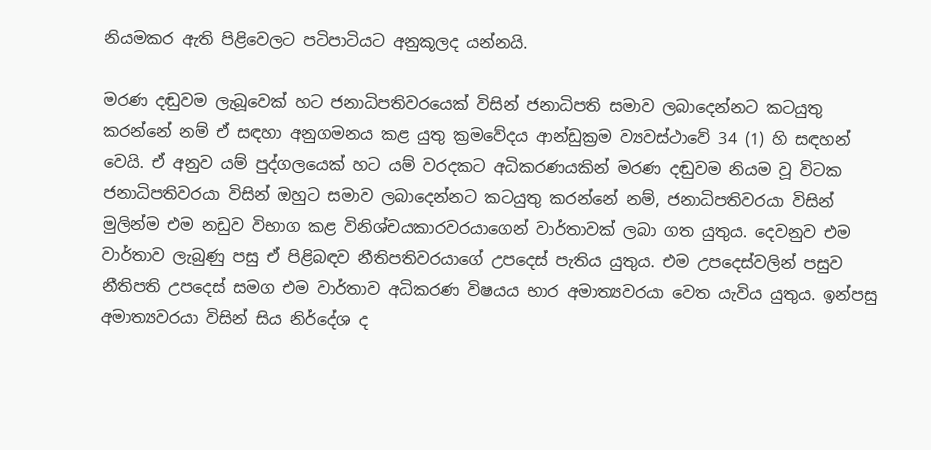නියමකර ඇති පිළිවෙලට පටිපාටියට අනුකූලද යන්නයි.

මරණ දඬුවම ලැබූවෙක් හට ජනාධිපතිවරයෙක් විසින් ජනාධිපති සමාව ලබාදෙන්නට කටයුතු කරන්නේ නම් ඒ සඳහා අනුගමනය කළ යුතු ක්‍රමවේදය ආන්ඩුක්‍රම ව්‍යවස්ථාවේ 34 (1) හි සඳහන් වෙයි. ඒ අනුව යම් පුද්ගලයෙක් හට යම් වරදකට අධිකරණයකින් මරණ දඬුවම නියම වූ විටක ජනාධිපතිවරයා විසින් ඔහුට සමාව ලබාදෙන්නට කටයුතු කරන්නේ නම්, ජනාධිපතිවරයා විසින් මුලින්ම එම නඩුව විභාග කළ විනිශ්චයකාරවරයාගෙන් වාර්තාවක් ලබා ගත යුතුය. දෙවනුව එම වාර්තාව ලැබුණු පසු ඒ පිළිබඳව නීතිපතිවරයාගේ උපදෙස් පැතිය යුතුය. එම උපදෙස්වලින් පසුව නීතිපති උපදෙස් සමග එම වාර්තාව අධිකරණ විෂයය භාර අමාත්‍යවරයා වෙත යැවිය යුතුය. ඉන්පසු අමාත්‍යවරයා විසින් සිය නිර්දේශ ද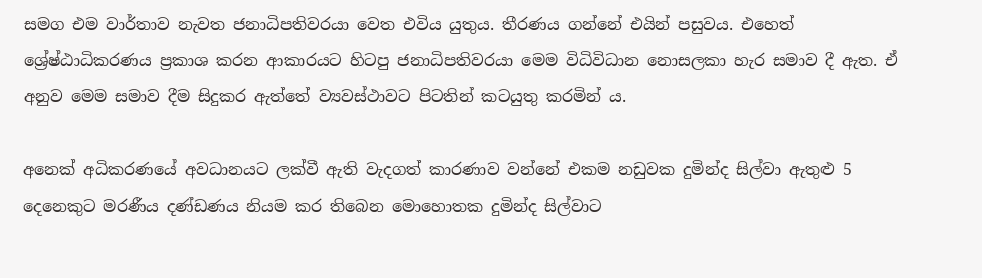සමග එම වාර්තාව නැවත ජනාධිපතිවරයා වෙත එවිය යුතුය. තීරණය ගන්නේ එයින් පසුවය. එහෙත් ශ්‍රේෂ්ඨාධිකරණය ප්‍රකාශ කරන ආකාරයට හිටපු ජනාධිපතිවරයා මෙම විධිවිධාන නොසලකා හැර සමාව දී ඇත. ඒ අනුව මෙම සමාව දීම සිදුකර ඇත්තේ ව්‍යවස්ථාවට පිටතින් කටයුතු කරමින් ය.

අනෙක් අධිකරණයේ අවධානයට ලක්වී ඇති වැදගත් කාරණාව වන්නේ එකම නඩුවක දුමින්ද සිල්වා ඇතුළු 5 දෙනෙකුට මරණීය දණ්ඩණය නියම කර තිබෙන මොහොතක දුමින්ද සිල්වාට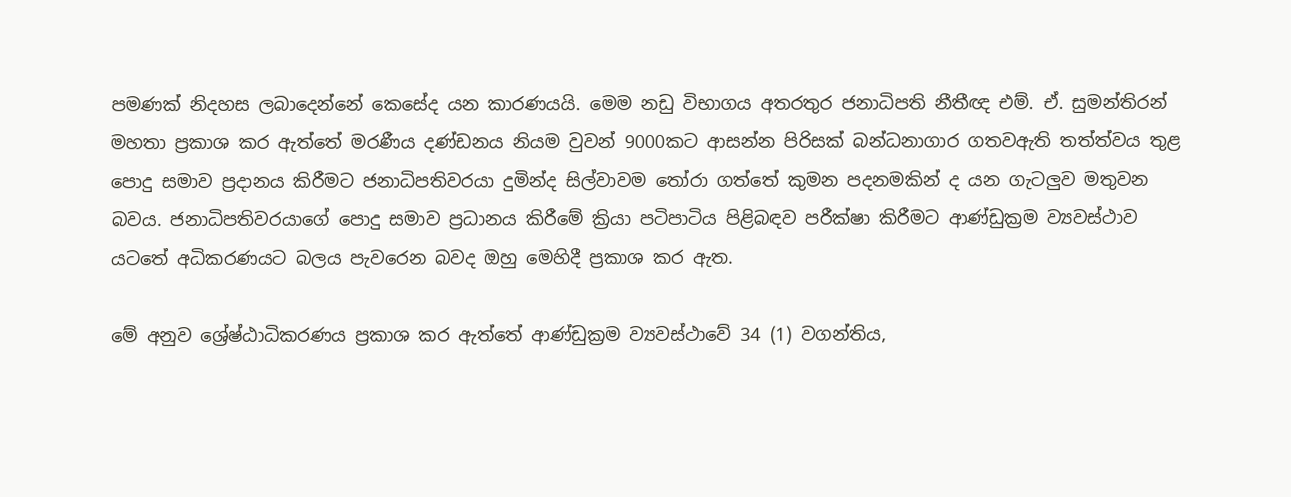පමණක් නිදහස ලබාදෙන්නේ කෙසේද යන කාරණයයි. මෙම නඩු විභාගය අතරතුර ජනාධිපති නීතීඥ එම්. ඒ. සුමන්තිරන් මහතා ප්‍රකාශ කර ඇත්තේ මරණීය දණ්ඩනය නියම වුවන් 9000කට ආසන්න පිරිසක් බන්ධනාගාර ගතවඇති තත්ත්වය තුළ පොදු සමාව ප්‍රදානය කිරීමට ජනාධිපතිවරයා දුමින්ද සිල්වාවම තෝරා ගත්තේ කුමන පදනමකින් ද යන ගැටලුව මතුවන බවය. ජනාධිපතිවරයාගේ පොදු සමාව ප්‍රධානය කිරීමේ ක්‍රියා පටිපාටිය පිළිබඳව පරීක්ෂා කිරීමට ආණ්ඩුක්‍රම ව්‍යවස්ථාව යටතේ අධිකරණයට බලය පැවරෙන බවද ඔහු මෙහිදී ප්‍රකාශ කර ඇත.

මේ අනුව ශ්‍රේෂ්ඨාධිකරණය ප්‍රකාශ කර ඇත්තේ ආණ්ඩුක්‍රම ව්‍යවස්ථාවේ 34 (1) වගන්තිය,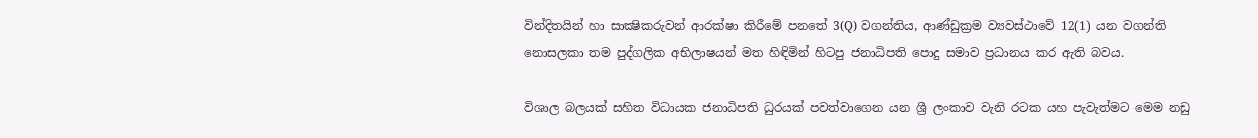වින්දිතයින් හා සාක්‍ෂිකරුවන් ආරක්ෂා කිරීමේ පනතේ 3(Q) වගන්තිය, ආණ්ඩුක්‍රම ව්‍යවස්ථාවේ 12(1) යන වගන්ති නොසලකා තම පුද්ගලික අභිලාෂයන් මත හිඳිමින් හිටපු ජනාධිපති පොදු සමාව ප්‍රධානය කර ඇති බවය.

විශාල බලයක් සහිත විධායක ජනාධිපති ධුරයක් පවත්වාගෙන යන ශ්‍රී ලංකාව වැනි රටක යහ පැවැත්මට මෙම නඩු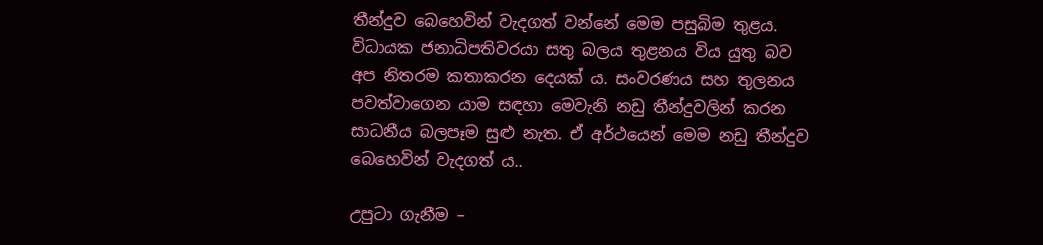තීන්දුව බෙහෙවින් වැදගත් වන්නේ මෙම පසුබිම තුළය. විධායක ජනාධිපතිවරයා සතු බලය තුළනය විය යුතු බව අප නිතරම කතාකරන දෙයක් ය. සංවරණය සහ තුලනය පවත්වාගෙන යාම සඳහා මෙවැනි නඩු තීන්දුවලින් කරන සාධනීය බලපෑම සුළු නැත. ඒ අර්ථයෙන් මෙම නඩු තීන්දුව බෙහෙවින් වැදගත් ය..

උපුටා ගැනීම –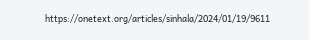https://onetext.org/articles/sinhala/2024/01/19/9611